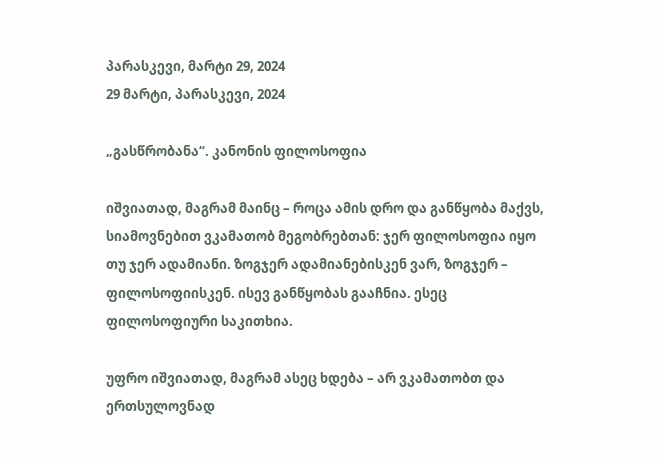პარასკევი, მარტი 29, 2024
29 მარტი, პარასკევი, 2024

„გასწრობანა“. კანონის ფილოსოფია

იშვიათად, მაგრამ მაინც – როცა ამის დრო და განწყობა მაქვს, სიამოვნებით ვკამათობ მეგობრებთან: ჯერ ფილოსოფია იყო თუ ჯერ ადამიანი. ზოგჯერ ადამიანებისკენ ვარ, ზოგჯერ – ფილოსოფიისკენ. ისევ განწყობას გააჩნია. ესეც ფილოსოფიური საკითხია.

უფრო იშვიათად, მაგრამ ასეც ხდება – არ ვკამათობთ და ერთსულოვნად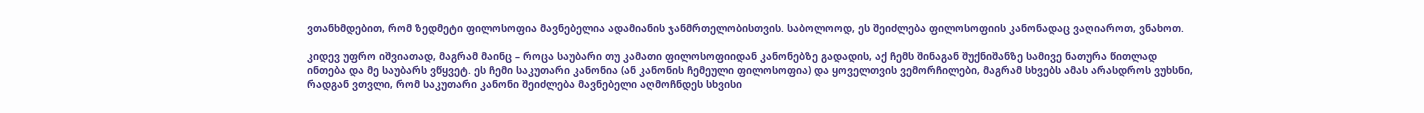ვთანხმდებით, რომ ზედმეტი ფილოსოფია მავნებელია ადამიანის ჯანმრთელობისთვის. საბოლოოდ, ეს შეიძლება ფილოსოფიის კანონადაც ვაღიაროთ, ვნახოთ.

კიდევ უფრო იშვიათად, მაგრამ მაინც – როცა საუბარი თუ კამათი ფილოსოფიიდან კანონებზე გადადის, აქ ჩემს შინაგან შუქნიშანზე სამივე ნათურა წითლად ინთება და მე საუბარს ვწყვეტ. ეს ჩემი საკუთარი კანონია (ან კანონის ჩემეული ფილოსოფია) და ყოველთვის ვემორჩილები, მაგრამ სხვებს ამას არასდროს ვუხსნი, რადგან ვთვლი, რომ საკუთარი კანონი შეიძლება მავნებელი აღმოჩნდეს სხვისი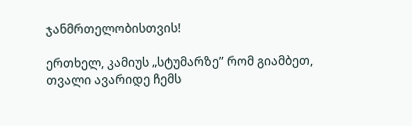ჯანმრთელობისთვის!

ერთხელ, კამიუს „სტუმარზე” რომ გიამბეთ, თვალი ავარიდე ჩემს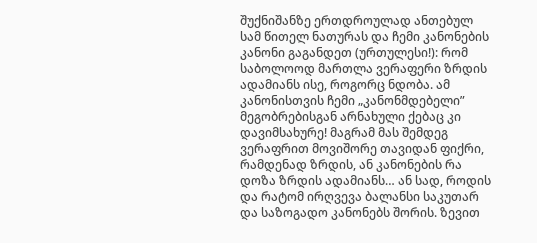შუქნიშანზე ერთდროულად ანთებულ სამ წითელ ნათურას და ჩემი კანონების კანონი გაგანდეთ (ურთულესი!): რომ საბოლოოდ მართლა ვერაფერი ზრდის ადამიანს ისე, როგორც ნდობა. ამ კანონისთვის ჩემი „კანონმდებელი” მეგობრებისგან არნახული ქებაც კი დავიმსახურე! მაგრამ მას შემდეგ ვერაფრით მოვიშორე თავიდან ფიქრი, რამდენად ზრდის, ან კანონების რა დოზა ზრდის ადამიანს… ან სად, როდის და რატომ ირღვევა ბალანსი საკუთარ და საზოგადო კანონებს შორის. ზევით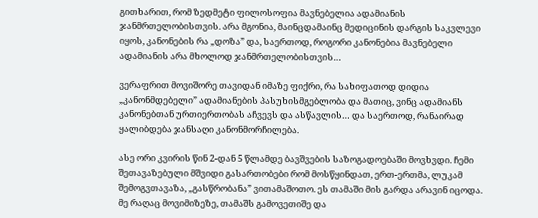გითხარით, რომ ზედმეტი ფილოსოფია მავნებელია ადამიანის ჯანმრთელობისთვის. არა მგონია, მაინცდამაინც მედიცინის დარგის საკვლევი იყოს, კანონების რა „დოზა” და, საერთოდ, როგორი კანონებია მავნებელი ადამიანის არა მხოლოდ ჯანმრთელობისთვის…

ვერაფრით მოვიშორე თავიდან იმაზე ფიქრი, რა სახიფათოდ დიდია „კანონმდებელი” ადამიანების პასუხისმგებლობა და მათიც, ვინც ადამიანს კანონებთან ურთიერთობას აჩვევს და ასწავლის… და საერთოდ, რანაირად ყალიბდება ჯანსაღი კანონმორჩილება.

ასე ორი კვირის წინ 2-დან 5 წლამდე ბავშვების საზოგადოებაში მოვხვდი. ჩემი შეთავაზებული მშვიდი გასართობები რომ მოსწყინდათ, ერთ-ერთმა, ლუკამ შემოგვთავაზა, „გასწრობანა” ვითამაშოთო. ეს თამაში მის გარდა არავინ იცოდა. მე რაღაც მოვიმიზეზე, თამაშს გამოვეთიშე და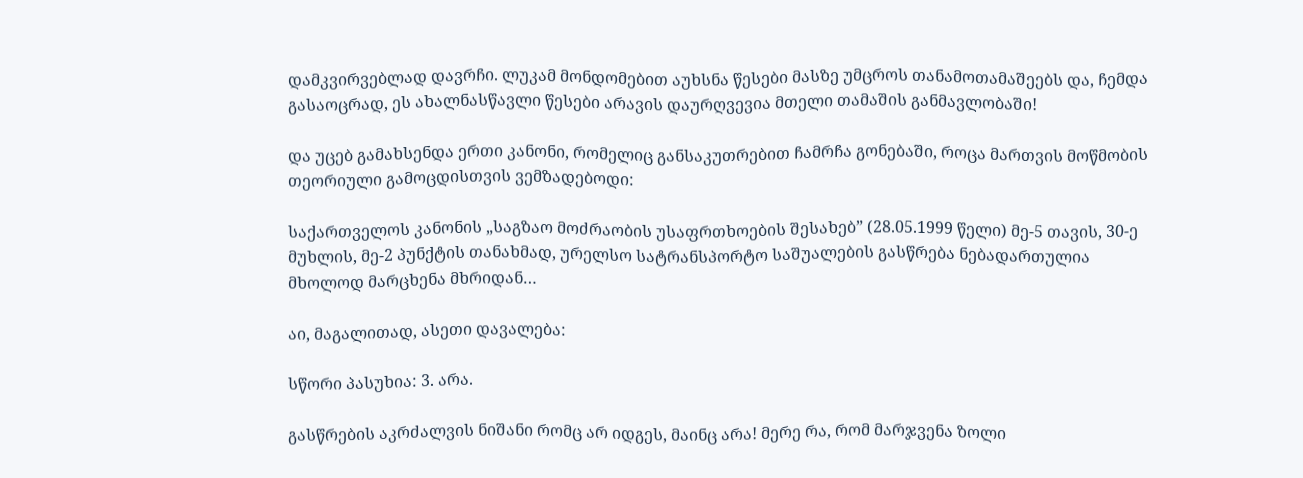დამკვირვებლად დავრჩი. ლუკამ მონდომებით აუხსნა წესები მასზე უმცროს თანამოთამაშეებს და, ჩემდა გასაოცრად, ეს ახალნასწავლი წესები არავის დაურღვევია მთელი თამაშის განმავლობაში!

და უცებ გამახსენდა ერთი კანონი, რომელიც განსაკუთრებით ჩამრჩა გონებაში, როცა მართვის მოწმობის თეორიული გამოცდისთვის ვემზადებოდი:

საქართველოს კანონის „საგზაო მოძრაობის უსაფრთხოების შესახებ” (28.05.1999 წელი) მე-5 თავის, 30-ე მუხლის, მე-2 პუნქტის თანახმად, ურელსო სატრანსპორტო საშუალების გასწრება ნებადართულია მხოლოდ მარცხენა მხრიდან…

აი, მაგალითად, ასეთი დავალება:

სწორი პასუხია: 3. არა.

გასწრების აკრძალვის ნიშანი რომც არ იდგეს, მაინც არა! მერე რა, რომ მარჯვენა ზოლი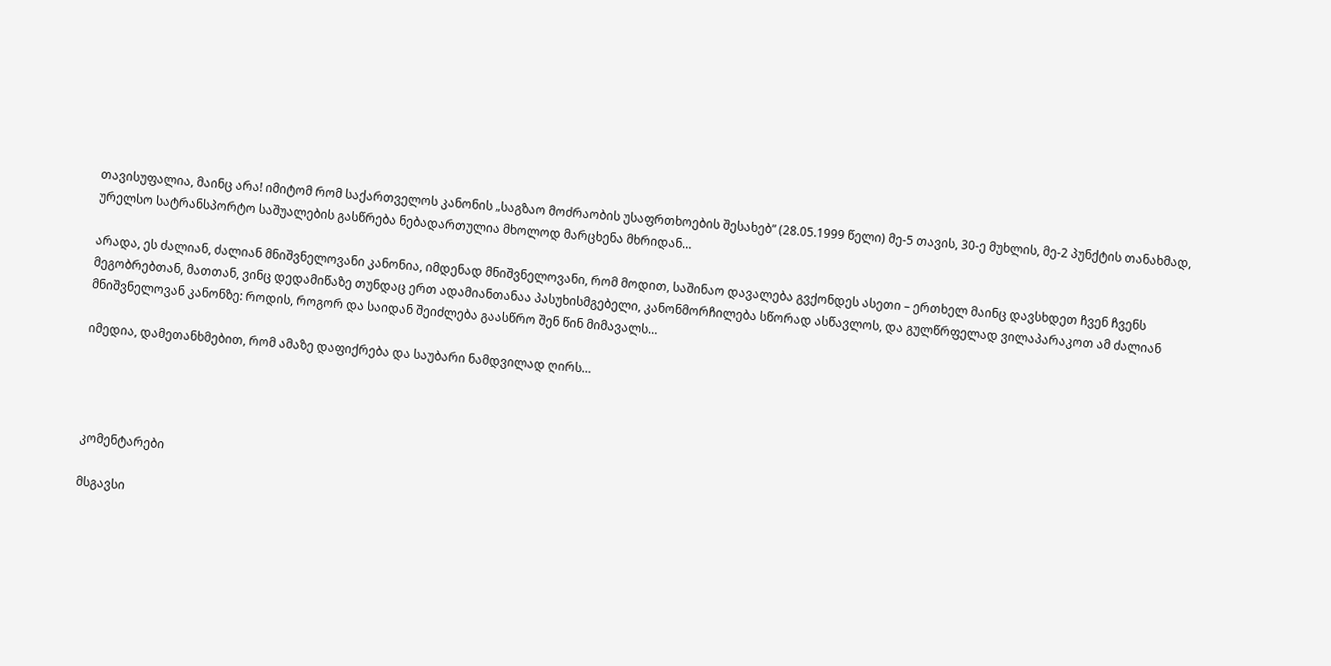თავისუფალია, მაინც არა! იმიტომ რომ საქართველოს კანონის „საგზაო მოძრაობის უსაფრთხოების შესახებ” (28.05.1999 წელი) მე-5 თავის, 30-ე მუხლის, მე-2 პუნქტის თანახმად, ურელსო სატრანსპორტო საშუალების გასწრება ნებადართულია მხოლოდ მარცხენა მხრიდან…

არადა, ეს ძალიან, ძალიან მნიშვნელოვანი კანონია, იმდენად მნიშვნელოვანი, რომ მოდით, საშინაო დავალება გვქონდეს ასეთი – ერთხელ მაინც დავსხდეთ ჩვენ ჩვენს მეგობრებთან, მათთან, ვინც დედამიწაზე თუნდაც ერთ ადამიანთანაა პასუხისმგებელი, კანონმორჩილება სწორად ასწავლოს, და გულწრფელად ვილაპარაკოთ ამ ძალიან მნიშვნელოვან კანონზე: როდის, როგორ და საიდან შეიძლება გაასწრო შენ წინ მიმავალს…

იმედია, დამეთანხმებით, რომ ამაზე დაფიქრება და საუბარი ნამდვილად ღირს…




კომენტარები

მსგავსი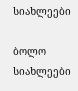სიახლეები

ბოლო სიახლეები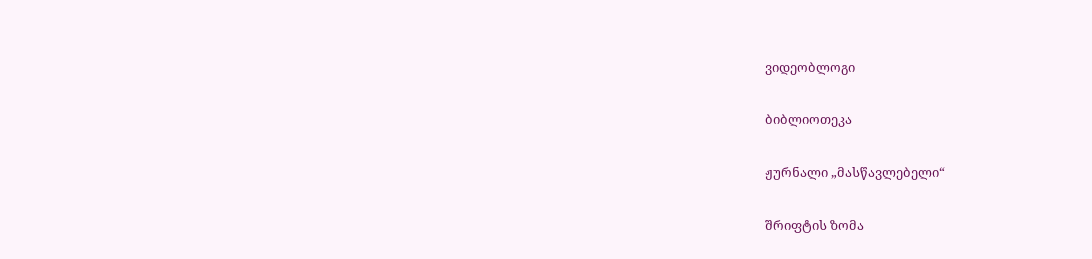ვიდეობლოგი

ბიბლიოთეკა

ჟურნალი „მასწავლებელი“

შრიფტის ზომა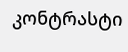კონტრასტი